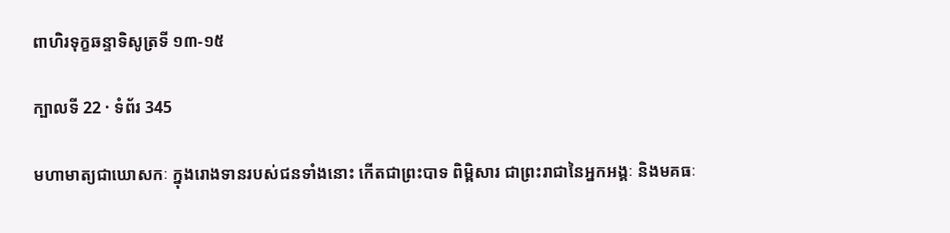ពាហិរទុក្ខឆន្ទាទិសូត្រទី ១៣-១៥

ក្បាលទី 22 · ទំព័រ 345

មហាមាត្យជាឃោសកៈ ក្នុងរោងទានរបស់ជនទាំងនោះ កើតជាព្រះបាទ ពិម្ពិសារ ជាព្រះរាជានៃអ្នកអង្គៈ និងមគធៈ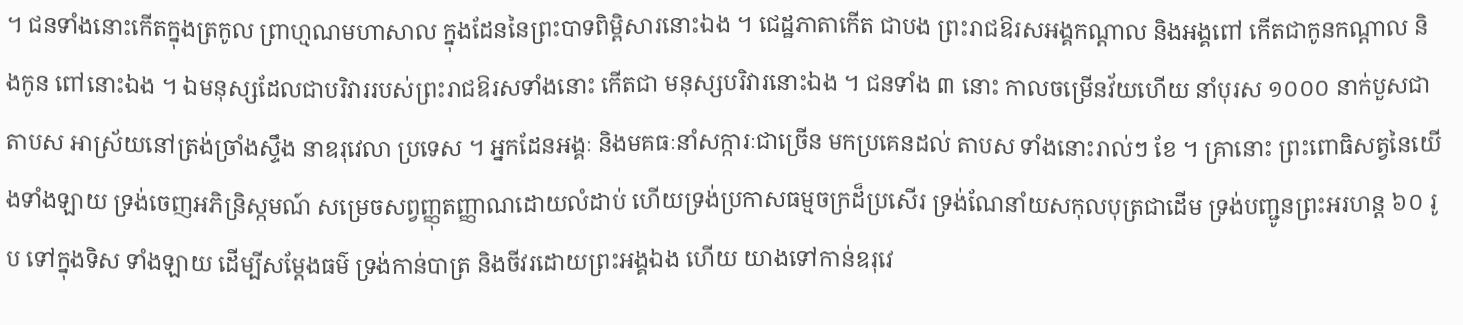។ ជនទាំងនោះកើតក្នុងត្រកូល ព្រាហ្មណមហាសាល ក្នុងដែននៃព្រះបាទពិម្ពិសារនោះឯង ។ ជេដ្ឋភាតាកើត ជាបង ព្រះរាជឱរសអង្គកណ្តាល និងអង្គពៅ កើតជាកូនកណ្តាល និងកូន ពៅនោះឯង ។ ឯមនុស្សដែលជាបរិវាររបស់ព្រះរាជឱរសទាំងនោះ កើតជា មនុស្សបរិវារនោះឯង ។ ជនទាំង ៣ នោះ កាលចម្រើនវ័យហើយ នាំបុរស ១០០០ នាក់បួសជាតាបស អាស្រ័យនៅត្រង់ច្រាំងស្ទឹង នាឧរុវេលា ប្រទេស ។ អ្នកដែនអង្គៈ និងមគធៈនាំសក្ការៈជាច្រើន មកប្រគេនដល់ តាបស ទាំងនោះរាល់ៗ ខែ ។ គ្រានោះ ព្រះពោធិសត្វនៃយើងទាំងឡាយ ទ្រង់ចេញអភិន្រិស្កមណ៍ សម្រេចសព្វញ្ញុតញ្ញាណដោយលំដាប់ ហើយទ្រង់ប្រកាសធម្មចក្រដ៏ប្រសើរ ទ្រង់ណែនាំយសកុលបុត្រជាដើម ទ្រង់បញ្ជូនព្រះអរហន្ត ៦០ រូប ទៅក្នុងទិស ទាំងឡាយ ដើម្បីសម្តែងធម៌ ទ្រង់កាន់បាត្រ និងចីវរដោយព្រះអង្គឯង ហើយ យាងទៅកាន់ឧរុវេ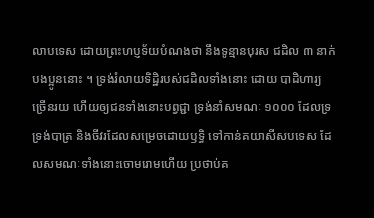លាបទេស ដោយព្រះហប្ញទ័យបំណងថា នឹងទូន្មានបុរស ជដិល ៣ នាក់បងប្អូននោះ ។ ទ្រង់រំលាយទិដ្ឋិរបស់ជដិលទាំងនោះ ដោយ បាដិហារ្យច្រើនរយ ហើយឲ្យជនទាំងនោះបព្វជ្ជា ទ្រង់នាំសមណៈ ១០០០ ដែលទ្រទ្រង់បាត្រ និងចីវរដែលសម្រេចដោយឫទ្ធិ ទៅកាន់គយាសីសបទេស ដែលសមណៈទាំងនោះចោមរោមហើយ ប្រថាប់គ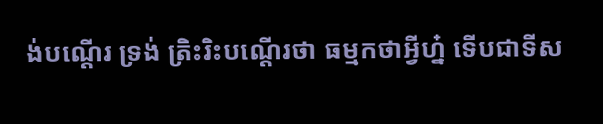ង់បណ្តើរ ទ្រង់ ត្រិះរិះបណ្តើរថា ធម្មកថាអ្វីហ្ន៎ ទើបជាទីស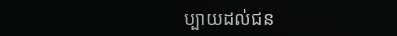ប្បាយដល់ជន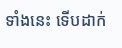ទាំងនេះ ទើបដាក់